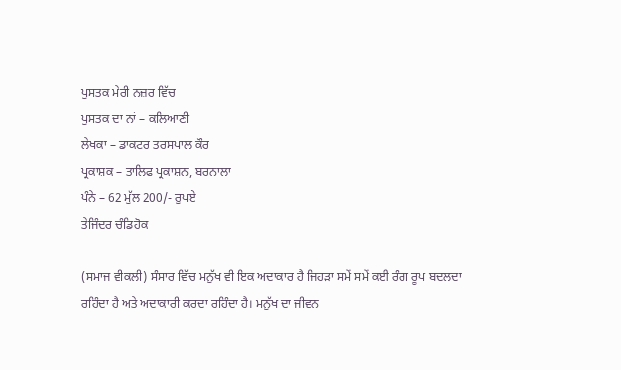ਪੁਸਤਕ ਮੇਰੀ ਨਜ਼ਰ ਵਿੱਚ
ਪੁਸਤਕ ਦਾ ਨਾਂ – ਕਲਿਆਣੀ
ਲੇਖਕਾ – ਡਾਕਟਰ ਤਰਸਪਾਲ ਕੌਰ
ਪ੍ਰਕਾਸ਼ਕ – ਤਾਲਿਫ ਪ੍ਰਕਾਸ਼ਨ, ਬਰਨਾਲਾ
ਪੰਨੇ – 62 ਮੁੱਲ 200/- ਰੁਪਏ
ਤੇਜਿੰਦਰ ਚੰਡਿਹੋਕ

(ਸਮਾਜ ਵੀਕਲੀ) ਸੰਸਾਰ ਵਿੱਚ ਮਨੁੱਖ ਵੀ ਇਕ ਅਦਾਕਾਰ ਹੈ ਜਿਹੜਾ ਸਮੇਂ ਸਮੇਂ ਕਈ ਰੰਗ ਰੂਪ ਬਦਲਦਾ ਰਹਿੰਦਾ ਹੈ ਅਤੇ ਅਦਾਕਾਰੀ ਕਰਦਾ ਰਹਿੰਦਾ ਹੈ। ਮਨੁੱਖ ਦਾ ਜੀਵਨ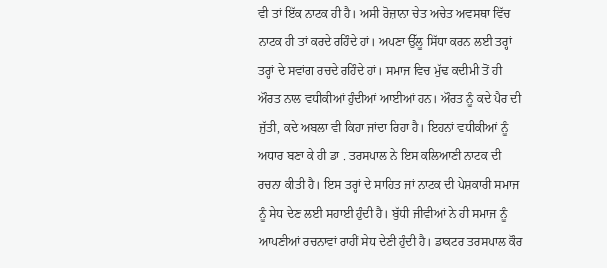ਵੀ ਤਾਂ ਇੱਕ ਨਾਟਕ ਹੀ ਹੈ। ਅਸੀ ਰੋਜ਼ਾਨਾ ਚੇਤ ਅਚੇਤ ਅਵਸਥਾ ਵਿੱਚ ਨਾਟਕ ਹੀ ਤਾਂ ਕਰਦੇ ਰਹਿੰਦੇ ਹਾਂ। ਅਪਣਾ ਉੱਲੂ ਸਿੱਧਾ ਕਰਨ ਲਈ ਤਰ੍ਹਾਂ ਤਰ੍ਹਾਂ ਦੇ ਸਵਾਂਗ ਰਚਦੇ ਰਹਿੰਦੇ ਹਾਂ। ਸਮਾਜ ਵਿਚ ਮੁੱਢ ਕਦੀਮੀ ਤੋਂ ਹੀ ਔਰਤ ਨਾਲ ਵਧੀਕੀਆਂ ਹੁੰਦੀਆਂ ਆਈਆਂ ਹਨ। ਔਰਤ ਨੂੰ ਕਦੇ ਪੈਰ ਦੀ ਜੁੱਤੀ, ਕਦੇ ਅਬਲਾ ਵੀ ਕਿਹਾ ਜਾਂਦਾ ਰਿਹਾ ਹੈ। ਇਹਨਾਂ ਵਧੀਕੀਆਂ ਨੂੰ ਅਧਾਰ ਬਣਾ ਕੇ ਹੀ ਡਾ . ਤਰਸਪਾਲ ਨੇ ਇਸ ਕਲਿਆਣੀ ਨਾਟਕ ਦੀ ਰਚਨਾ ਕੀਤੀ ਹੈ। ਇਸ ਤਰ੍ਹਾਂ ਦੇ ਸਾਹਿਤ ਜਾਂ ਨਾਟਕ ਦੀ ਪੇਸ਼ਕਾਰੀ ਸਮਾਜ ਨੂੰ ਸੇਧ ਦੇਣ ਲਈ ਸਹਾਈ ਹੁੰਦੀ ਹੈ। ਬੁੱਧੀ ਜੀਵੀਆਂ ਨੇ ਹੀ ਸਮਾਜ ਨੂੰ ਆਪਣੀਆਂ ਰਚਨਾਵਾਂ ਰਾਹੀਂ ਸੇਧ ਦੇਣੀ ਹੁੰਦੀ ਹੈ। ਡਾਕਟਰ ਤਰਸਪਾਲ ਕੌਰ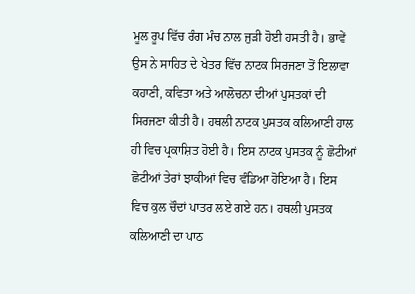ਮੂਲ ਰੂਪ ਵਿੱਚ ਰੰਗ ਮੰਚ ਨਾਲ ਜੁੜੀ ਹੋਈ ਹਸਤੀ ਹੈ। ਭਾਵੇਂ ਉਸ ਨੇ ਸਾਹਿਤ ਦੇ ਖੇਤਰ ਵਿੱਚ ਨਾਟਕ ਸਿਰਜਣਾ ਤੋਂ ਇਲਾਵਾ ਕਹਾਣੀ, ਕਵਿਤਾ ਅਤੇ ਆਲੋਚਨਾ ਦੀਆਂ ਪੁਸਤਕਾਂ ਦੀ ਸਿਰਜਣਾ ਕੀਤੀ ਹੈ। ਹਥਲੀ ਨਾਟਕ ਪੁਸਤਕ ਕਲਿਆਣੀ ਹਾਲ ਹੀ ਵਿਚ ਪ੍ਰਕਾਸ਼ਿਤ ਹੋਈ ਹੈ। ਇਸ ਨਾਟਕ ਪੁਸਤਕ ਨੂੰ ਛੋਟੀਆਂ ਛੋਟੀਆਂ ਤੇਰਾਂ ਝਾਕੀਆਂ ਵਿਚ ਵੰਡਿਆ ਹੋਇਆ ਹੈ। ਇਸ ਵਿਚ ਕੁਲ ਚੌਦਾਂ ਪਾਤਰ ਲਏ ਗਏ ਹਨ। ਹਥਲੀ ਪੁਸਤਕ ਕਲਿਆਣੀ ਦਾ ਪਾਠ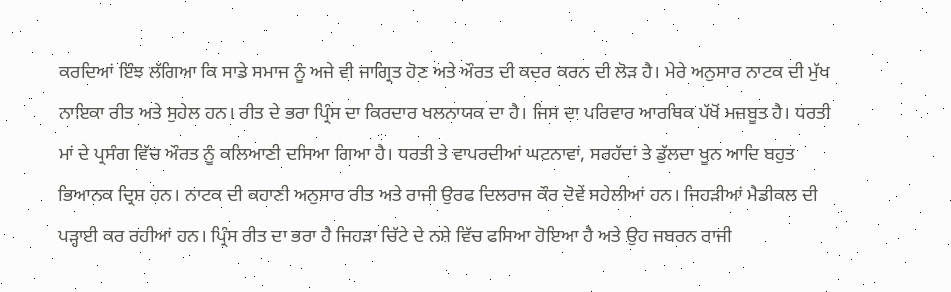ਕਰਦਿਆਂ ਇੰਝ ਲੱਗਿਆ ਕਿ ਸਾਡੇ ਸਮਾਜ ਨੂੰ ਅਜੇ ਵੀ ਜਾਗ੍ਰਿਤ ਹੋਣ ਅਤੇ ਔਰਤ ਦੀ ਕਦਰ ਕਰਨ ਦੀ ਲੋੜ ਹੈ। ਮੇਰੇ ਅਨੁਸਾਰ ਨਾਟਕ ਦੀ ਮੁੱਖ ਨਾਇਕਾ ਰੀਤ ਅਤੇ ਸੁਹੇਲ ਹਨ। ਰੀਤ ਦੇ ਭਰਾ ਪ੍ਰਿੰਸ ਦਾ ਕਿਰਦਾਰ ਖਲਨਾਯਕ ਦਾ ਹੈ। ਜਿਸ ਦਾ ਪਰਿਵਾਰ ਆਰਥਿਕ ਪੱਖੋਂ ਮਜ਼ਬੂਤ ਹੈ। ਧਰਤੀ ਮਾਂ ਦੇ ਪ੍ਰਸੰਗ ਵਿੱਚ ਔਰਤ ਨੂੰ ਕਲਿਆਣੀ ਦਸਿਆ ਗਿਆ ਹੈ। ਧਰਤੀ ਤੇ ਵਾਪਰਦੀਆਂ ਘਟਨਾਵਾਂ, ਸਰਹੱਦਾਂ ਤੇ ਡੁੱਲਦਾ ਖੂਨ ਆਦਿ ਬਹੁਤ ਭਿਆਨਕ ਦ੍ਰਿਸ਼ ਹਨ। ਨਾਟਕ ਦੀ ਕਹਾਣੀ ਅਨੁਸਾਰ ਰੀਤ ਅਤੇ ਰਾਜੀ ਉਰਫ ਦਿਲਰਾਜ ਕੌਰ ਦੋਵੇਂ ਸਹੇਲੀਆਂ ਹਨ। ਜਿਹੜੀਆਂ ਮੈਡੀਕਲ ਦੀ ਪੜ੍ਹਾਈ ਕਰ ਰਹੀਆਂ ਹਨ। ਪ੍ਰਿੰਸ ਰੀਤ ਦਾ ਭਰਾ ਹੈ ਜਿਹੜਾ ਚਿੱਟੇ ਦੇ ਨਸ਼ੇ ਵਿੱਚ ਫਸਿਆ ਹੋਇਆ ਹੈ ਅਤੇ ਉਹ ਜਬਰਨ ਰਾਜੀ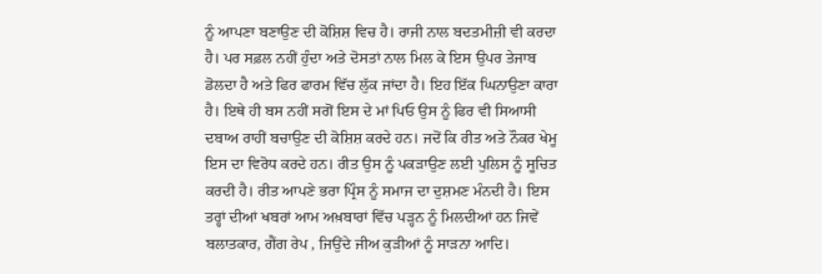ਨੂੰ ਆਪਣਾ ਬਣਾਉਣ ਦੀ ਕੋਸ਼ਿਸ਼ ਵਿਚ ਹੈ। ਰਾਜੀ ਨਾਲ ਬਦਤਮੀਜ਼ੀ ਵੀ ਕਰਦਾ ਹੈ। ਪਰ ਸਫ਼ਲ ਨਹੀਂ ਹੁੰਦਾ ਅਤੇ ਦੋਸਤਾਂ ਨਾਲ ਮਿਲ ਕੇ ਇਸ ਉਪਰ ਤੇਜਾਬ ਡੋਲਦਾ ਹੈ ਅਤੇ ਫਿਰ ਫਾਰਮ ਵਿੱਚ ਲੁੱਕ ਜਾਂਦਾ ਹੈ। ਇਹ ਇੱਕ ਘਿਨਾਉਣਾ ਕਾਰਾ ਹੈ। ਇਥੇ ਹੀ ਬਸ ਨਹੀਂ ਸਗੋਂ ਇਸ ਦੇ ਮਾਂ ਪਿਓ ਉਸ ਨੂੰ ਫਿਰ ਵੀ ਸਿਆਸੀ ਦਬਾਅ ਰਾਹੀਂ ਬਚਾਉਣ ਦੀ ਕੋਸ਼ਿਸ਼ ਕਰਦੇ ਹਨ। ਜਦੋਂ ਕਿ ਰੀਤ ਅਤੇ ਨੌਕਰ ਖੇਮੂ ਇਸ ਦਾ ਵਿਰੋਧ ਕਰਦੇ ਹਨ। ਰੀਤ ਉਸ ਨੂੰ ਪਕੜਾਉਣ ਲਈ ਪੁਲਿਸ ਨੂੰ ਸੂਚਿਤ ਕਰਦੀ ਹੈ। ਰੀਤ ਆਪਣੇ ਭਰਾ ਪ੍ਰਿੰਸ ਨੂੰ ਸਮਾਜ ਦਾ ਦੁਸ਼ਮਣ ਮੰਨਦੀ ਹੈ। ਇਸ ਤਰ੍ਹਾਂ ਦੀਆਂ ਖਬਰਾਂ ਆਮ ਅਖ਼ਬਾਰਾਂ ਵਿੱਚ ਪੜ੍ਹਨ ਨੂੰ ਮਿਲਦੀਆਂ ਹਨ ਜਿਵੇਂ ਬਲਾਤਕਾਰ, ਗੈਂਗ ਰੇਪ , ਜਿਉਂਦੇ ਜੀਅ ਕੁੜੀਆਂ ਨੂੰ ਸਾੜਨਾ ਆਦਿ।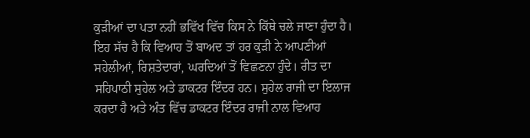ਕੁੜੀਆਂ ਦਾ ਪਤਾ ਨਹੀਂ ਭਵਿੱਖ ਵਿੱਚ ਕਿਸ ਨੇ ਕਿੱਥੇ ਚਲੇ ਜਾਣਾ ਹੁੰਦਾ ਹੈ। ਇਹ ਸੱਚ ਹੈ ਕਿ ਵਿਆਹ ਤੋਂ ਬਾਅਦ ਤਾਂ ਹਰ ਕੁੜੀ ਨੇ ਆਪਣੀਆਂ ਸਹੇਲੀਆਂ, ਰਿਸ਼ਤੇਦਾਰਾਂ, ਘਰਦਿਆਂ ਤੋਂ ਵਿਛਣਨਾ ਹੁੰਦੇ। ਰੀਤ ਦਾ ਸਹਿਪਾਠੀ ਸੁਹੇਲ ਅਤੇ ਡਾਕਟਰ ਇੰਦਰ ਹਨ। ਸੁਹੇਲ ਰਾਜੀ ਦਾ ਇਲਾਜ ਕਰਦਾ ਹੈ ਅਤੇ ਅੰਤ ਵਿੱਚ ਡਾਕਟਰ ਇੰਦਰ ਰਾਜੀ ਨਾਲ ਵਿਆਹ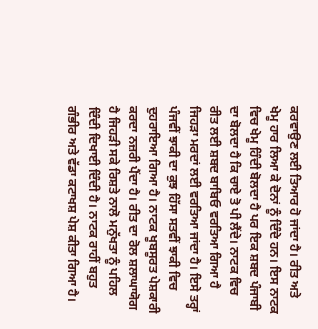ਕਰਵਾਉਣ ਲਈ ਤਿਆਰ ਹੋ ਜਾਂਦਾ ਹੈ। ਰੀਤ ਅਤੇ ਖੇਮੂ ਹਾਰ ਲਿਆ ਕੇ ਦੋਨਾਂ ਨੂੰ ਦਿੰਦੇ ਹਨ। ਇਸ ਨਾਟਕ ਵਿਚ ਖੇਮੂ ਹਿੰਦੀ ਬੋਲਦਾ ਹੈ ਪਰ ਇਕ ਸ਼ਬਦ ਪੰਜਾਬੀ ਦਾ ਬੋਲਦਾ ਹੈ ਕਿ ਚਾਏ ਤੋ ਪੀ ਲੈਂਦੇ। ਨਾਟਕ ਵਿਚ ਰੀਤ ਲਈ ਸ਼ਬਦ ਬਾਬਿਓ ਵਰਤਿਆ ਗਿਆ ਹੈ ਜਿਹੜਾ ਮਰਦਾਂ ਲਈ ਵਰਤਿਆ ਜਾਂਦਾ ਹੈ। ਇਸੇ ਤਰ੍ਹਾਂ ਪੰਜਵੀਂ ਝਾਕੀ ਦਾ ਕੁਝ ਹਿੱਸਾ ਸਤਵੀਂ ਝਾਕੀ ਵਿਚ ਦੁਹਰਾਇਆ ਗਿਆ ਹੈ। ਨਾਟਕ ਖੂਬਸੂਰਤ ਪੇਸ਼ਕਾਰੀ ਕਰਦਾ ਨਜ਼ਰੀ ਪੈਂਦਾ ਹੈ। ਰੀਤ ਦਾ ਰੋਲ ਸ਼ਲਾਘਾਯੋਗ ਹੈ ਜਿਹੜੀ ਸਕੇ ਰਿਸ਼ਤੇ ਨਾਲੋ ਮਨੁੱਖਤਾ ਨੂੰ ਪਹਿਲ ਦਿੰਦੀ ਦਿਖਾਈ ਦਿੰਦੀ ਹੈ। ਨਾਟਕ ਰਾਹੀਂ ਬਹੁਤ ਗੰਭੀਰ ਅਤੇ ਵੱਡਾ ਕਟਾਖਸ਼ ਪੇਸ਼ ਕੀਤਾ ਗਿਆ ਹੈ।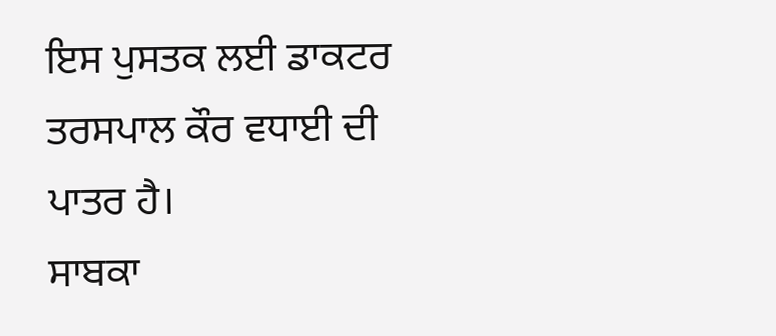ਇਸ ਪੁਸਤਕ ਲਈ ਡਾਕਟਰ ਤਰਸਪਾਲ ਕੌਰ ਵਧਾਈ ਦੀ ਪਾਤਰ ਹੈ।
ਸਾਬਕਾ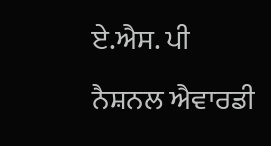ਏ.ਐਸ. ਪੀ ਨੈਸ਼ਨਲ ਐਵਾਰਡੀ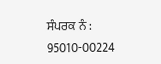ਸੰਪਰਕ ਨੰ : 95010-00224